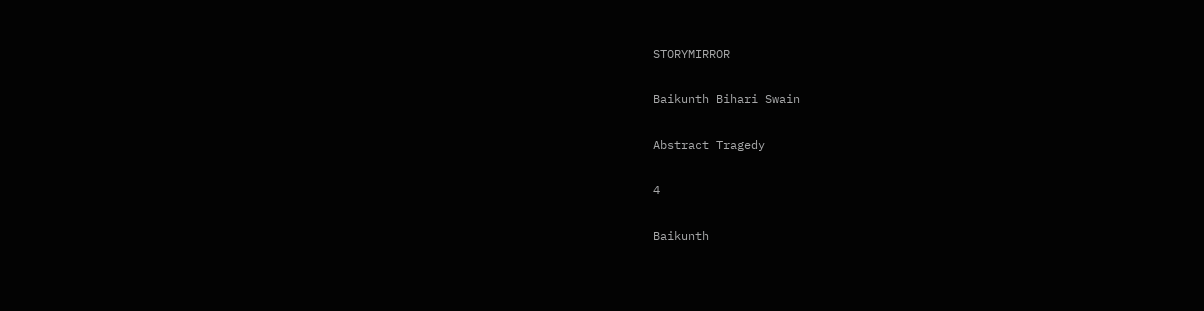STORYMIRROR

Baikunth Bihari Swain

Abstract Tragedy

4

Baikunth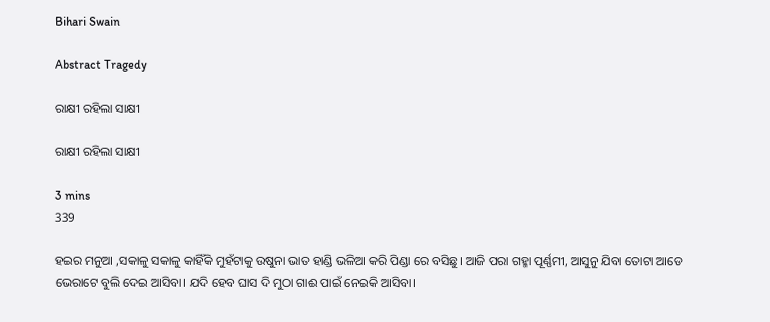Bihari Swain

Abstract Tragedy

ରାକ୍ଷୀ ରହିଲା ସାକ୍ଷୀ

ରାକ୍ଷୀ ରହିଲା ସାକ୍ଷୀ

3 mins
339

ହଇର ମନୁଆ ,ସକାଳୁ ସକାଳୁ କାହିଁକି ମୁହଁଟାକୁ ଉଷୁନା ଭାତ ହାଣ୍ଡି ଭଳିଆ କରି ପିଣ୍ଡା ରେ ବସିଛୁ। ଆଜି ପରା ଗହ୍ମା ପୂର୍ଣ୍ଣମୀ, ଆସୁନୁ ଯିବା ତୋଟା ଆଡେ ଭେରାଟେ ବୁଲି ଦେଇ ଆସିବା। ଯଦି ହେବ ଘାସ ଦି ମୁଠା ଗାଈ ପାଇଁ ନେଇକି ଆସିବା।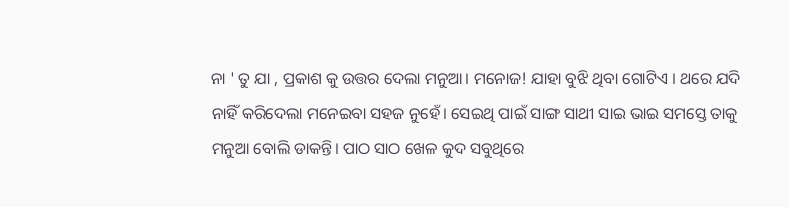ନା ' ତୁ ଯା , ପ୍ରକାଶ କୁ ଉତ୍ତର ଦେଲା ମନୁଆ। ମନୋଜ! ଯାହା ବୁଝି ଥିବା ଗୋଟିଏ । ଥରେ ଯଦି ନାହିଁ କରିଦେଲା ମନେଇବା ସହଜ ନୁହେଁ। ସେଇଥି ପାଇଁ ସାଙ୍ଗ ସାଥୀ ସାଇ ଭାଇ ସମସ୍ତେ ତାକୁ ମନୁଆ ବୋଲି ଡାକନ୍ତି। ପାଠ ସାଠ ଖେଳ କୁଦ ସବୁଥିରେ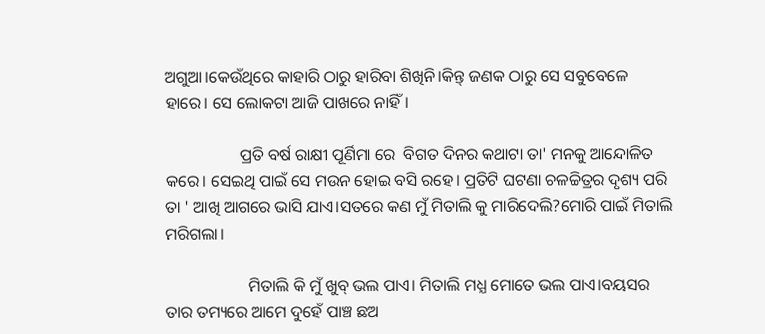ଅଗୁଆ।କେଉଁଥିରେ କାହାରି ଠାରୁ ହାରିବା ଶିଖିନି।କିନ୍ତ୍ ଜଣକ ଠାରୁ ସେ ସବୁବେଳେ ହାରେ। ସେ ଲୋକଟା ଆଜି ପାଖରେ ନାହିଁ।

                  ପ୍ରତି ବର୍ଷ ରାକ୍ଷୀ ପୂର୍ଣିମା ରେ  ବିଗତ ଦିନର କଥାଟା ତା' ମନକୁ ଆନ୍ଦୋଳିତ କରେ। ସେଇଥି ପାଇଁ ସେ ମଉନ ହୋଇ ବସି ରହେ। ପ୍ରତିଟି ଘଟଣା ଚଳଚ୍ଚିତ୍ରର ଦୃଶ୍ୟ ପରି ତା ' ଆଖି ଆଗରେ ଭାସି ଯାଏ।ସତରେ କଣ ମୁଁ ମିତାଲି କୁ ମାରିଦେଲି?ମୋରି ପାଇଁ ମିତାଲି ମରିଗଲା।

                    ମିତାଲି କି ମୁଁ ଖୁବ୍ ଭଲ ପାଏ। ମିତାଲି ମଧ୍ଯ ମୋତେ ଭଲ ପାଏ।ବୟସର ତାର ତମ୍ୟରେ ଆମେ ଦୁହେଁ ପାଞ୍ଚ ଛଅ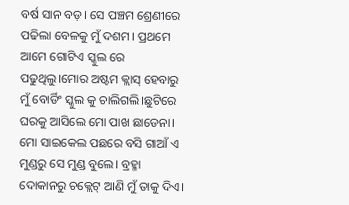ବର୍ଷ ସାନ ବଡ଼। ସେ ପଞ୍ଚମ ଶ୍ରେଣୀରେ ପଢିଲା ବେଳକୁ ମୁଁ ଦଶମ। ପ୍ରଥମେ ଆମେ ଗୋଟିଏ ସ୍କୁଲ ରେ ପଢୁଥିଲୁ।ମୋର ଅଷ୍ଟମ କ୍ଲାସ୍ ହେବାରୁ ମୁଁ ବୋର୍ଡିଂ ସ୍କୁଲ କୁ ଚାଲିଗଲି।ଛୁଟିରେ ଘରକୁ ଆସିଲେ ମୋ ପାଖ ଛାଡେନା। ମୋ ସାଇକେଲ ପଛରେ ବସି ଗାଆଁ ଏ ମୁଣ୍ଡରୁ ସେ ମୁଣ୍ଡ ବୁଲେ। ବ୍ରହ୍ମା ଦୋକାନରୁ ଚକ୍ଲେଟ୍ ଆଣି ମୁଁ ତାକୁ ଦିଏ।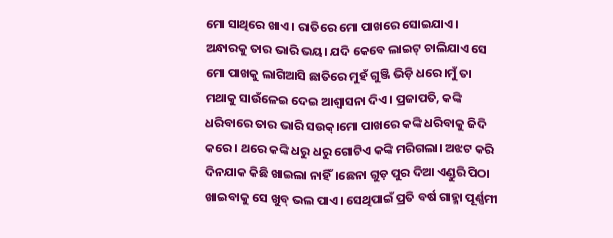ମୋ ସାଥିରେ ଖାଏ। ରାତିରେ ମୋ ପାଖରେ ସୋଇଯାଏ। ଅନ୍ଧାରକୁ ତାର ଭାରି ଭୟ। ଯଦି କେବେ ଲାଇଟ୍ ଚାଲିଯାଏ ସେ ମୋ ପାଖକୁ ଲାଗିଆସି ଛାତିରେ ମୁହଁ ଗୁଞ୍ଜି ଭିଡ଼ି ଧରେ।ମୁଁ ତା ମଥାକୁ ସାଉଁଳେଇ ଦେଇ ଆଶ୍ଵାସନା ଦିଏ। ପ୍ରଜାପତି, କଙ୍କି ଧରିବାରେ ତାର ଭାରି ସଉକ୍।ମୋ ପାଖରେ କଙ୍କି ଧରିବାକୁ ଜିଦି କରେ। ଥରେ କଙ୍କି ଧରୁ ଧରୁ ଗୋଟିଏ କଙ୍କି ମରିଗଲା। ଅଝଟ କରି ଦିନଯାକ କିଛି ଖାଇଲା ନାହିଁ।ଛେନା ଗୁଡ଼ ପୁର ଦିଆ ଏଣ୍ଡୁରି ପିଠା ଖାଇବାକୁ ସେ ଖୁବ୍ ଭଲ ପାଏ। ସେଥିପାଇଁ ପ୍ରତି ବର୍ଷ ଗାହ୍ମା ପୂର୍ଣ୍ଣମୀ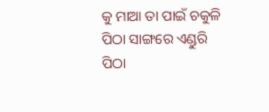କୁ ମାଆ ତା ପାଇଁ ଚକୁଳି ପିଠା ସାଙ୍ଗରେ ଏଣ୍ଡୁରି ପିଠା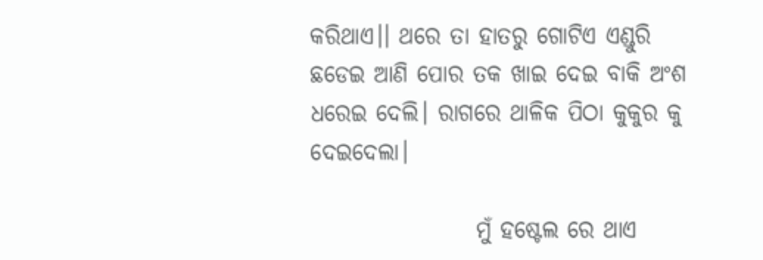କରିଥାଏ।। ଥରେ ତା ହାତରୁ ଗୋଟିଏ ଏଣ୍ଡୁରି ଛଡେଇ ଆଣି ପୋର ତକ ଖାଇ ଦେଇ ବାକି ଅଂଶ ଧରେଇ ଦେଲି। ରାଗରେ ଥାଳିକ ପିଠା କୁକୁର କୁ ଦେଇଦେଲା।

                  ମୁଁ ହଷ୍ଟେଲ ରେ ଥାଏ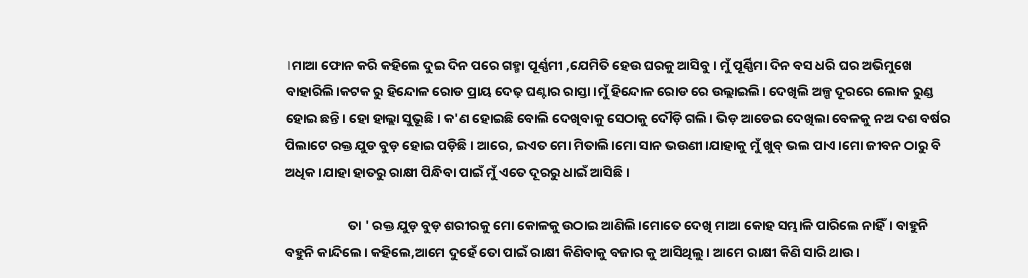।ମାଆ ଫୋନ କରି କହିଲେ ଦୁଇ ଦିନ ପରେ ଗହ୍ମା ପୂର୍ଣ୍ଣମୀ ,ଯେମିତି ହେଉ ଘରକୁ ଆସିବୁ। ମୁଁ ପୂର୍ଣ୍ଣିମା ଦିନ ବସ ଧରି ଘର ଅଭିମୁଖେ ବାହାରିଲି।କଟକ ରୁ ହିନ୍ଦୋଳ ରୋଡ ପ୍ରାୟ ଦେଢ଼ ଘଣ୍ଟାର ରାସ୍ତା।ମୁଁ ହିନ୍ଦୋଳ ରୋଡ ରେ ଉଲ୍ଲାଇଲି। ଦେଖିଲି ଅଳ୍ପ ଦୂରରେ ଲୋକ ରୁଣ୍ଡ ହୋଇ ଛନ୍ତି। ହୋ ହାଲ୍ଲା ସୁଭୂଛି। କ'ଣ ହୋଇଛି ବୋଲି ଦେଖିବାକୁ ସେଠାକୁ ଦୌଡ଼ି ଗଲି। ଭିଡ଼ ଆଡେଇ ଦେଖିଲା ବେଳକୁ ନଅ ଦଶ ବର୍ଷର ପିଲାଟେ ରକ୍ତ ଯୁଡ ବୁଡ଼ ହୋଇ ପଡ଼ିଛି। ଆରେ, ଇଏତ ମୋ ମିତାଲି।ମୋ ସାନ ଭଉଣୀ।ଯାହାକୁ ମୁଁ ଖୁବ୍ ଭଲ ପାଏ।ମୋ ଜୀବନ ଠାରୁ ବି ଅଧିକ।ଯାହା ହାତରୁ ରାକ୍ଷୀ ପିନ୍ଧିବା ପାଇଁ ମୁଁ ଏତେ ଦୂରରୁ ଧାଇଁ ଆସିଛି।

                     ତା ' ରକ୍ତ ଯୁଡ଼ ବୁଡ଼ ଶରୀରକୁ ମୋ କୋଳକୁ ଉଠାଇ ଆଣିଲି।ମୋତେ ଦେଖି ମାଆ କୋହ ସମ୍ଭାଳି ପାରିଲେ ନାହିଁ। ବାହୁନି ବହୁନି କାନ୍ଦିଲେ। କହିଲେ,ଆମେ ଦୁହେଁ ତୋ ପାଇଁ ରାକ୍ଷୀ କିଣିବାକୁ ବଜାର କୁ ଆସିଥିଲୁ। ଆମେ ରାକ୍ଷୀ କିଣି ସାରି ଥାଉ।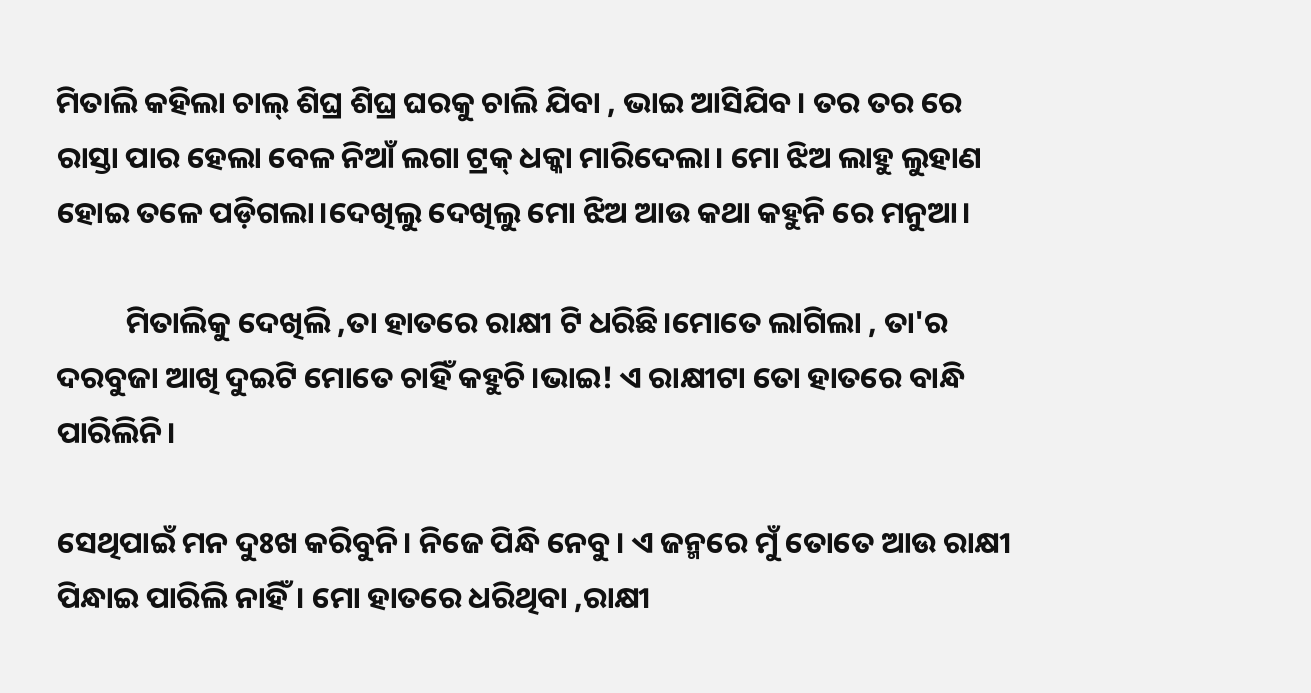ମିତାଲି କହିଲା ଚାଲ୍ ଶିଘ୍ର ଶିଘ୍ର ଘରକୁ ଚାଲି ଯିବା , ଭାଇ ଆସିଯିବ। ତର ତର ରେ ରାସ୍ତା ପାର ହେଲା ବେଳ ନିଆଁ ଲଗା ଟ୍ରକ୍ ଧକ୍କା ମାରିଦେଲା। ମୋ ଝିଅ ଲାହୁ ଲୁହାଣ ହୋଇ ତଳେ ପଡ଼ିଗଲା।ଦେଖିଲୁ ଦେଖିଲୁ ମୋ ଝିଅ ଆଉ କଥା କହୁନି ରେ ମନୁଆ।

          ମିତାଲିକୁ ଦେଖିଲି ,ତା ହାତରେ ରାକ୍ଷୀ ଟି ଧରିଛି।ମୋତେ ଲାଗିଲା , ତା'ର ଦରବୁଜା ଆଖି ଦୁଇଟି ମୋତେ ଚାହିଁ କହୁଚି।ଭାଇ! ଏ ରାକ୍ଷୀଟା ତୋ ହାତରେ ବାନ୍ଧି ପାରିଲିନି।

ସେଥିପାଇଁ ମନ ଦୁଃଖ କରିବୁନି। ନିଜେ ପିନ୍ଧି ନେବୁ। ଏ ଜନ୍ମରେ ମୁଁ ତୋତେ ଆଉ ରାକ୍ଷୀ ପିନ୍ଧାଇ ପାରିଲି ନାହିଁ। ମୋ ହାତରେ ଧରିଥିବା ,ରାକ୍ଷୀ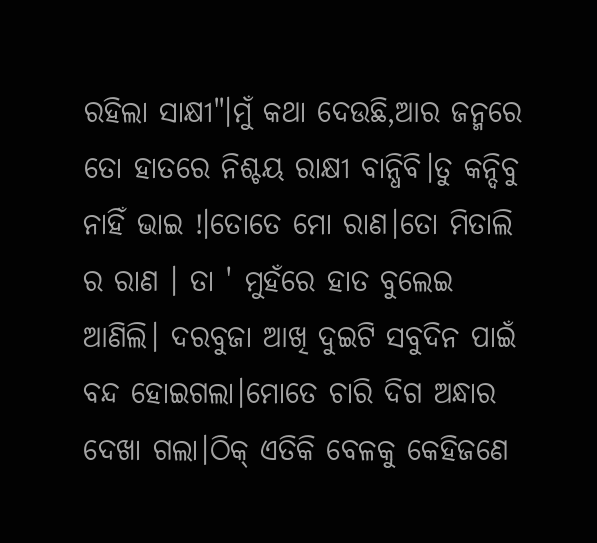ରହିଲା ସାକ୍ଷୀ"।ମୁଁ କଥା ଦେଉଛି,ଆର ଜନ୍ମରେ ତୋ ହାତରେ ନିଶ୍ଚୟ ରାକ୍ଷୀ ବାନ୍ଧିବି।ତୁ କନ୍ଦିବୁ ନାହିଁ ଭାଇ !।ତୋତେ ମୋ ରାଣ।ତୋ ମିତାଲି ର ରାଣ । ତା ' ମୁହଁରେ ହାତ ବୁଲେଇ ଆଣିଲି। ଦରବୁଜା ଆଖି ଦୁଇଟି ସବୁଦିନ ପାଇଁ ବନ୍ଦ ହୋଇଗଲା।ମୋତେ ଚାରି ଦିଗ ଅନ୍ଧାର ଦେଖା ଗଲା।ଠିକ୍ ଏତିକି ବେଳକୁ କେହିଜଣେ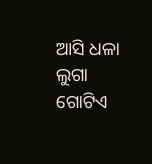ଆସି ଧଳା ଲୁଗା ଗୋଟିଏ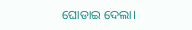ଘୋଡାଇ ଦେଲା।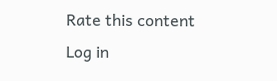Rate this content
Log in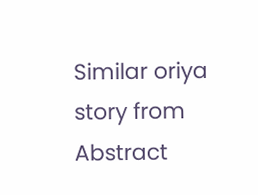Similar oriya story from Abstract